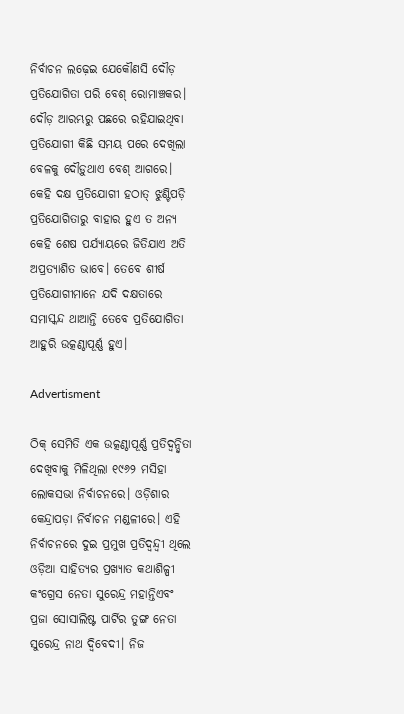ନିର୍ବାଚନ ଲଢ଼େଇ ଯେକୌଣସି ଦୌଡ଼ ପ୍ରତିଯୋଗିତା ପରି ବେଶ୍‌ ରୋମାଞ୍ଚକର। ଦୌଡ଼ ଆରମ୍ଭରୁ ପଛରେ ରହିଯାଇଥିବା ପ୍ରତିଯୋଗୀ କିଛି ସମୟ ପରେ ଦେଖିଲା ବେଳକୁ ଦୌଡ଼ୁଥାଏ ବେଶ୍‌ ଆଗରେ। କେହି ଦକ୍ଷ ପ୍ରତିଯୋଗୀ ହଠାତ୍‌ ଝୁଣ୍ଟିପଡ଼ି ପ୍ରତିଯୋଗିତାରୁ ବାହାର ହୁଏ ତ ଅନ୍ୟ କେହି ଶେଷ ପର୍ଯ୍ୟାୟରେ ଜିତିଯାଏ ଅତି ଅପ୍ରତ୍ୟାଶିତ ଭାବେ। ତେବେ ଶୀର୍ଷ ପ୍ରତିଯୋଗୀମାନେ ଯଦି ଦକ୍ଷତାରେ ସମାସ୍କନ୍ଦ ଥାଆନ୍ତି ତେବେ ପ୍ରତିଯୋଗିତା ଆହୁରି ଉତ୍କଣ୍ଠାପୂର୍ଣ୍ଣ ହୁଏ।

Advertisment

ଠିକ୍‌ ସେମିତି ଏକ ଉତ୍କଣ୍ଠାପୂର୍ଣ୍ଣ ପ୍ରତିଦ୍ଵନ୍ଦ୍ୱିତା ଦେଖିବାକୁ ମିଳିଥିଲା ୧୯୬୨ ମସିହା ଲୋକସଭା ନିର୍ବାଚନରେ। ଓଡ଼ିଶାର କେନ୍ଦ୍ରାପଡ଼ା ନିର୍ବାଚନ ମଣ୍ଡଳୀରେ। ଏହି ନିର୍ବାଚନରେ ଦୁଇ ପ୍ରମୁଖ ପ୍ରତିଦ୍ଵନ୍ଦ୍ୱୀ ଥିଲେ ଓଡ଼ିଆ ସାହିତ୍ୟର ପ୍ରଖ୍ୟାତ କଥାଶିଳ୍ପୀ କଂଗ୍ରେସ ନେତା ସୁରେନ୍ଦ୍ର ମହାନ୍ତିଏବଂ ପ୍ରଜା ସୋସାଲିଷ୍ଟ ପାର୍ଟିର ତୁଙ୍ଗ ନେତା ସୁରେନ୍ଦ୍ର ନାଥ ଦ୍ଵିବେଦୀ। ନିଜ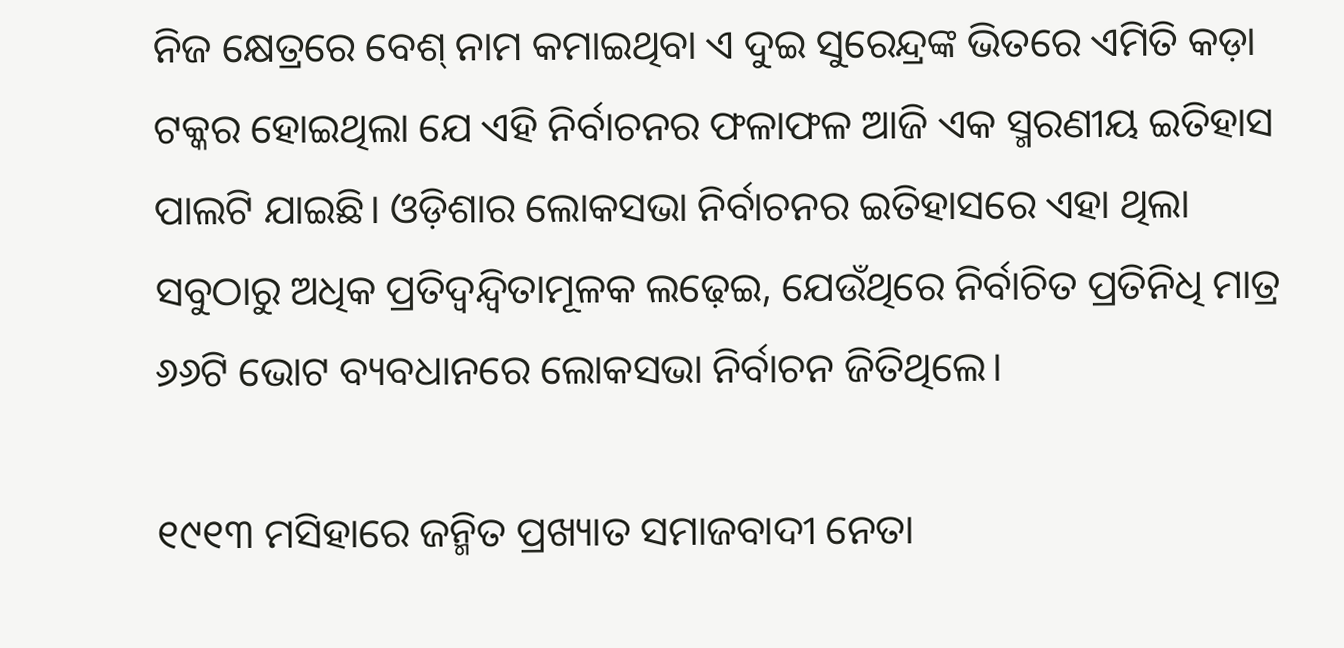ନିଜ କ୍ଷେତ୍ରରେ ବେଶ୍‌ ନାମ କମାଇଥିବା ଏ ଦୁଇ ସୁରେନ୍ଦ୍ରଙ୍କ ଭିତରେ ଏମିତି କଡ଼ା ଟକ୍କର ହୋଇଥିଲା ଯେ ଏହି ନିର୍ବାଚନର ଫଳାଫଳ ଆଜି ଏକ ସ୍ମରଣୀୟ ଇତିହାସ ପାଲଟି ଯାଇଛି। ଓଡ଼ିଶାର ଲୋକସଭା ନିର୍ବାଚନର ଇତିହାସରେ ଏହା ଥିଲା ସବୁଠାରୁ ଅଧିକ ପ୍ରତିଦ୍ଵନ୍ଦ୍ୱିତାମୂଳକ ଲଢ଼େଇ, ଯେଉଁଥିରେ ନିର୍ବାଚିତ ପ୍ରତିନିଧି ମାତ୍ର ୬୬ଟି ଭୋଟ ବ୍ୟବଧାନରେ ଲୋକସଭା ନିର୍ବାଚନ ଜିତିଥିଲେ।

୧୯୧୩ ମସିହାରେ ଜନ୍ମିତ ପ୍ରଖ୍ୟାତ ସମାଜବାଦୀ ନେତା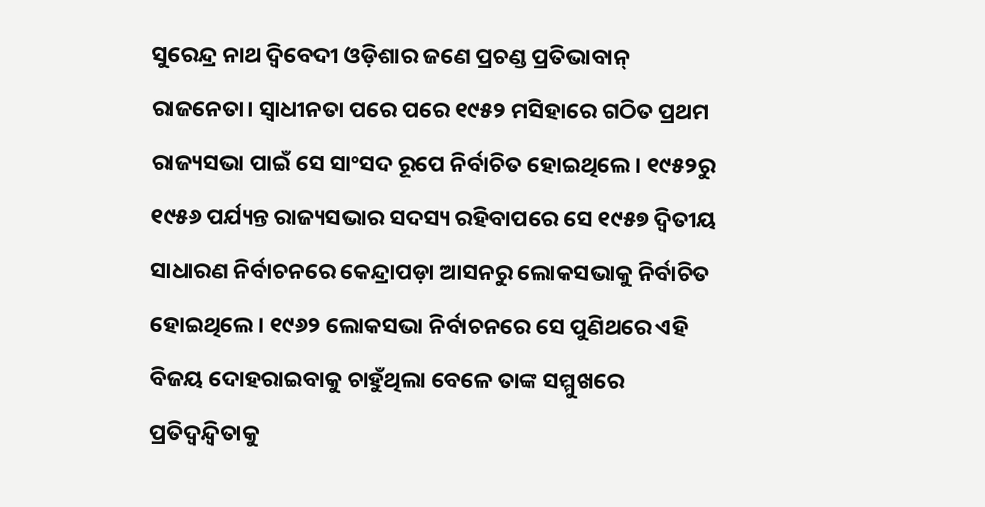ସୁରେନ୍ଦ୍ର ନାଥ ଦ୍ଵିବେଦୀ ଓଡ଼ିଶାର ଜଣେ ପ୍ରଚଣ୍ଡ ପ୍ରତିଭାବାନ୍‌ ରାଜନେତା। ସ୍ୱାଧୀନତା ପରେ ପରେ ୧୯୫୨ ମସିହାରେ ଗଠିତ ପ୍ରଥମ ରାଜ୍ୟସଭା ପାଇଁ ସେ ସାଂସଦ ରୂପେ ନିର୍ବାଚିତ ହୋଇଥିଲେ। ୧୯୫୨ରୁ ୧୯୫୬ ପର୍ଯ୍ୟନ୍ତ ରାଜ୍ୟସଭାର ସଦସ୍ୟ ରହିବାପରେ ସେ ୧୯୫୭ ଦ୍ଵିତୀୟ ସାଧାରଣ ନିର୍ବାଚନରେ କେନ୍ଦ୍ରାପଡ଼ା ଆସନରୁ ଲୋକସଭାକୁ ନିର୍ବାଚିତ ହୋଇଥିଲେ। ୧୯୬୨ ଲୋକସଭା ନିର୍ବାଚନରେ ସେ ପୁଣିଥରେ ଏହି ବିଜୟ ଦୋହରାଇବାକୁ ଚାହୁଁଥିଲା ବେଳେ ତାଙ୍କ ସମ୍ମୁଖରେ ପ୍ରତିଦ୍ଵନ୍ଦ୍ୱିତାକୁ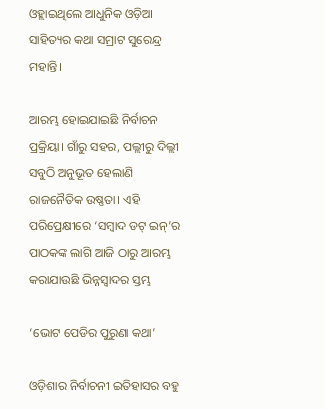ଓହ୍ଲାଇଥିଲେ ଆଧୁନିକ ଓଡ଼ିଆ ସାହିତ୍ୟର କଥା ସମ୍ରାଟ ସୁରେନ୍ଦ୍ର ମହାନ୍ତି।

ଆରମ୍ଭ ହୋଇଯାଇଛି ନିର୍ବାଚନ ପ୍ରକ୍ରିୟା। ଗାଁରୁ ସହର, ପଲ୍ଲୀରୁ ଦିଲ୍ଲୀ ସବୁଠି ଅନୁଭୂତ ହେଲାଣି ରାଜନୈତିକ ଉଷ୍ଣତା। ଏହି ପରିପ୍ରେକ୍ଷୀରେ ‘ସମ୍ବାଦ ଡଟ୍‌ ଇନ୍‌’ର ପାଠକଙ୍କ ଲାଗି ଆଜି ଠାରୁ ଆରମ୍ଭ କରାଯାଉଛି ଭିନ୍ନସ୍ୱାଦର ସ୍ତମ୍ଭ

‘ଭୋଟ ପେଡିର ପୁରୁଣା କଥା’

ଓଡ଼ିଶାର ନିର୍ବାଚନୀ ଇତିହାସର ବହୁ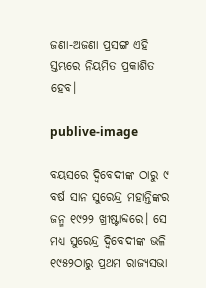ଜଣା-ଅଜଣା ପ୍ରସଙ୍ଗ ଏହି ସ୍ତମ୍ଭରେ ନିୟମିତ ପ୍ରକାଶିତ ହେବ।

publive-image

ବୟସରେ ଦ୍ଵିବେଦୀଙ୍କ ଠାରୁ ୯ ବର୍ଷ ସାନ ସୁରେନ୍ଦ୍ର ମହାନ୍ତିଙ୍କର ଜନ୍ମ ୧୯୨୨ ଖ୍ରୀଷ୍ଟାବ୍ଦରେ। ସେ ମଧ୍ୟ ସୁରେନ୍ଦ୍ର ଦ୍ଵିବେଦୀଙ୍କ ଭଳି ୧୯୫୨ଠାରୁ ପ୍ରଥମ ରାଜ୍ୟସଭା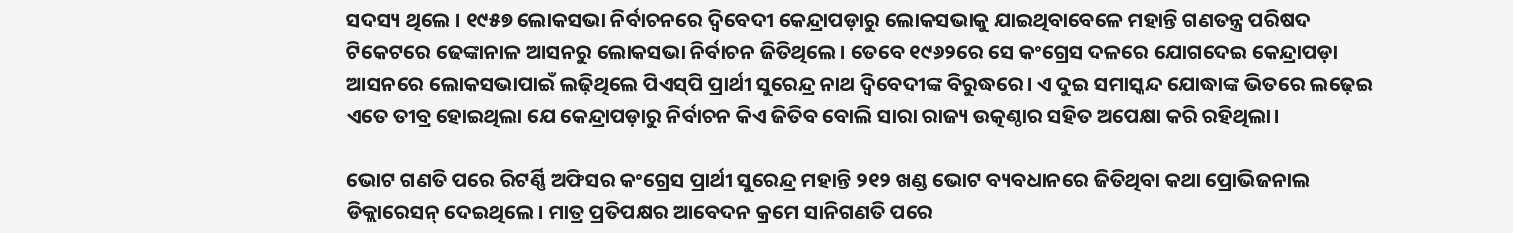ସଦସ୍ୟ ଥିଲେ । ୧୯୫୭ ଲୋକସଭା ନିର୍ବାଚନରେ ଦ୍ଵିବେଦୀ କେନ୍ଦ୍ରାପଡ଼ାରୁ ଲୋକସଭାକୁ ଯାଇଥିବାବେଳେ ମହାନ୍ତି ଗଣତନ୍ତ୍ର ପରିଷଦ ଟିକେଟରେ ଢେଙ୍କାନାଳ ଆସନରୁ ଲୋକସଭା ନିର୍ବାଚନ ଜିତିଥିଲେ। ତେବେ ୧୯୬୨ରେ ସେ କଂଗ୍ରେସ ଦଳରେ ଯୋଗଦେଇ କେନ୍ଦ୍ରାପଡ଼ା ଆସନରେ ଲୋକସଭାପାଇଁ ଲଢ଼ିଥିଲେ ପିଏସ୍‌ପି ପ୍ରାର୍ଥୀ ସୁରେନ୍ଦ୍ର ନାଥ ଦ୍ଵିବେଦୀଙ୍କ ବିରୁଦ୍ଧରେ। ଏ ଦୁଇ ସମାସ୍କନ୍ଦ ଯୋଦ୍ଧାଙ୍କ ଭିତରେ ଲଢ଼େଇ ଏତେ ତୀବ୍ର ହୋଇଥିଲା ଯେ କେନ୍ଦ୍ରାପଡ଼ାରୁ ନିର୍ବାଚନ କିଏ ଜିତିବ ବୋଲି ସାରା ରାଜ୍ୟ ଉତ୍କଣ୍ଠାର ସହିତ ଅପେକ୍ଷା କରି ରହିଥିଲା।

ଭୋଟ ଗଣତି ପରେ ରିଟର୍ଣ୍ଣି ଅଫିସର କଂଗ୍ରେସ ପ୍ରାର୍ଥୀ ସୁରେନ୍ଦ୍ର ମହାନ୍ତି ୨୧୨ ଖଣ୍ଡ ଭୋଟ ବ୍ୟବଧାନରେ ଜିତିଥିବା କଥା ପ୍ରୋଭିଜନାଲ ଡିକ୍ଲାରେସନ୍‌ ଦେଇଥିଲେ। ମାତ୍ର ପ୍ରତିପକ୍ଷର ଆବେଦନ କ୍ରମେ ସାନିଗଣତି ପରେ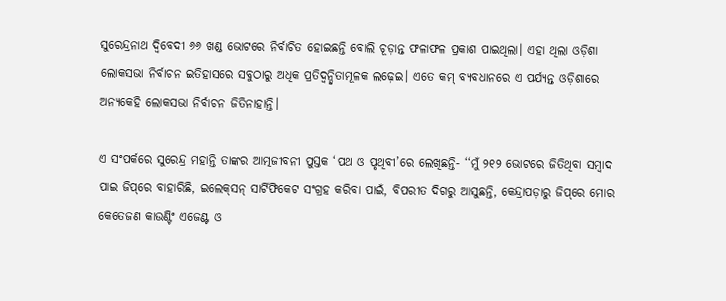ସୁରେନ୍ଦ୍ରନାଥ ଦ୍ଵିବେଦୀ ୬୬ ଖଣ୍ଡ ଭୋଟରେ ନିର୍ବାଚିତ ହୋଇଛନ୍ତି ବୋଲି ଚୂଡ଼ାନ୍ତ ଫଳାଫଳ ପ୍ରକାଶ ପାଇଥିଲା। ଏହା ଥିଲା ଓଡ଼ିଶା ଲୋକସଭା ନିର୍ବାଚନ ଇତିହାସରେ ସବୁଠାରୁ ଅଧିକ ପ୍ରତିଦ୍ଵନ୍ଦ୍ୱିତାମୂଳକ ଲଢ଼େଇ। ଏତେ କମ୍‌ ବ୍ୟବଧାନରେ ଏ ପର୍ଯ୍ୟନ୍ତ ଓଡ଼ିଶାରେ ଅନ୍ୟକେହି ଲୋକସଭା ନିର୍ବାଚନ ଜିତିନାହାନ୍ତି।

ଏ ସଂପର୍କରେ ସୁରେନ୍ଦ୍ର ମହାନ୍ତି ତାଙ୍କର ଆତ୍ମଜୀବନୀ ପୁସ୍ତକ ‘ପଥ ଓ ପୃଥିବୀ’ରେ ଲେଖିଛନ୍ତି- ‘‘ମୁଁ ୨୧୨ ଭୋଟରେ ଜିତିଥିବା ସମ୍ବାଦ ପାଇ ଜିପ୍‌ରେ ବାହାରିଛି, ଇଲେକ୍‌ସନ୍‌ ସାର୍ଟିଫିକେଟ ସଂଗ୍ରହ କରିବା ପାଇଁ, ବିପରୀତ ଦିଗରୁ ଆସୁଛନ୍ତି, କେନ୍ଦ୍ରାପଡ଼ାରୁ ଜିପ୍‌ରେ ମୋର କେତେଜଣ କାଉଣ୍ଟିଂ ଏଜେଣ୍ଟ ଓ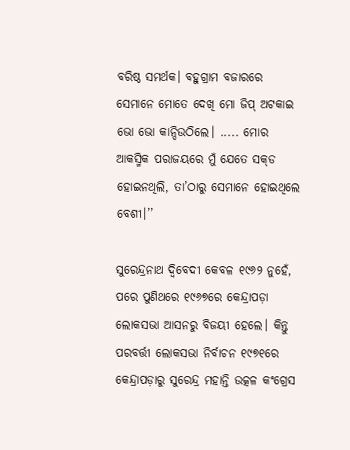ବରିଷ୍ଠ ସମର୍ଥକ। ବହୁଗ୍ରାମ ବଜାରରେ ସେମାନେ ମୋତେ ଦେଖି ମୋ ଜିପ୍‌ ଅଟକାଇ ଭୋ ଭୋ କାନ୍ଦିଉଠିଲେ। ..... ମୋର ଆକସ୍ମିକ ପରାଜୟରେ ମୁଁ ଯେତେ ସକ୍‌ଡ ହୋଇନଥିଲି, ତା’ଠାରୁ ସେମାନେ ହୋଇଥିଲେ ବେଶୀ।’’

ସୁରେନ୍ଦ୍ରନାଥ ଦ୍ଵିବେଦୀ କେବଳ ୧୯୬୨ ନୁହେଁ, ପରେ ପୁଣିଥରେ ୧୯୬୭ରେ କେନ୍ଦ୍ରାପଡ଼ା ଲୋକସଭା ଆସନରୁ ବିଜୟୀ ହେଲେ। କିନ୍ତୁ ପରବର୍ତ୍ତୀ ଲୋକସଭା ନିର୍ବାଚନ ୧୯୭୧ରେ କେନ୍ଦ୍ରାପଡ଼ାରୁ ସୁରେନ୍ଦ୍ର ମହାନ୍ତି ଉତ୍କଳ କଂଗ୍ରେସ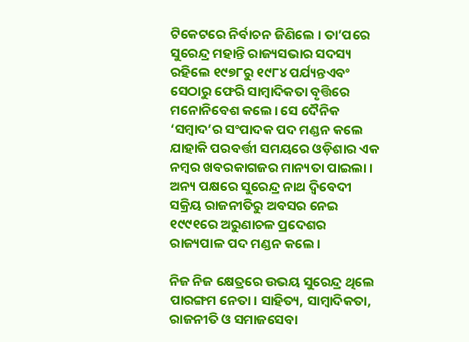ଟିକେଟରେ ନିର୍ବାଚନ ଜିଣିଲେ । ତା’ପରେ ସୁରେନ୍ଦ୍ର ମହାନ୍ତି ରାଜ୍ୟସଭାର ସଦସ୍ୟ ରହିଲେ ୧୯୭୮ରୁ ୧୯୮୪ ପର୍ଯ୍ୟନ୍ତଏବଂ ସେଠାରୁ ଫେରି ସାମ୍ବାଦିକତା ବୃତ୍ତିରେ ମନୋନିବେଶ କଲେ। ସେ ଦୈନିକ ‘ସମ୍ବାଦ’ର ସଂପାଦକ ପଦ ମଣ୍ଡନ କଲେ ଯାହାକି ପରବର୍ତ୍ତୀ ସମୟରେ ଓଡ଼ିଶାର ଏକ ନମ୍ବର ଖବରକାଗଜର ମାନ୍ୟତା ପାଇଲା। ଅନ୍ୟ ପକ୍ଷରେ ସୁରେନ୍ଦ୍ର ନାଥ ଦ୍ଵିବେଦୀ ସକ୍ରିୟ ରାଜନୀତିରୁ ଅବସର ନେଇ ୧୯୯୧ରେ ଅରୁଣାଚଳ ପ୍ରଦେଶର ରାଜ୍ୟପାଳ ପଦ ମଣ୍ଡନ କଲେ।

ନିଜ ନିଜ କ୍ଷେତ୍ରରେ ଉଭୟ ସୁରେନ୍ଦ୍ର ଥିଲେ ପାରଙ୍ଗମ ନେତା। ସାହିତ୍ୟ, ସାମ୍ବାଦିକତା, ରାଜନୀତି ଓ ସମାଜସେବା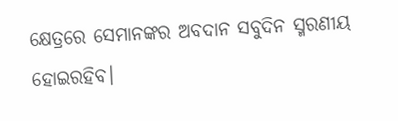କ୍ଷେତ୍ରରେ ସେମାନଙ୍କର ଅବଦାନ ସବୁଦିନ ସ୍ମରଣୀୟ ହୋଇରହିବ।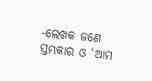-ଲେଖକ ଜଣେ ସ୍ତମ୍ଭକାର ଓ ‘ଆମ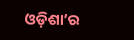ଓଡ଼ିଶା’ର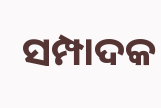ସମ୍ପାଦକ